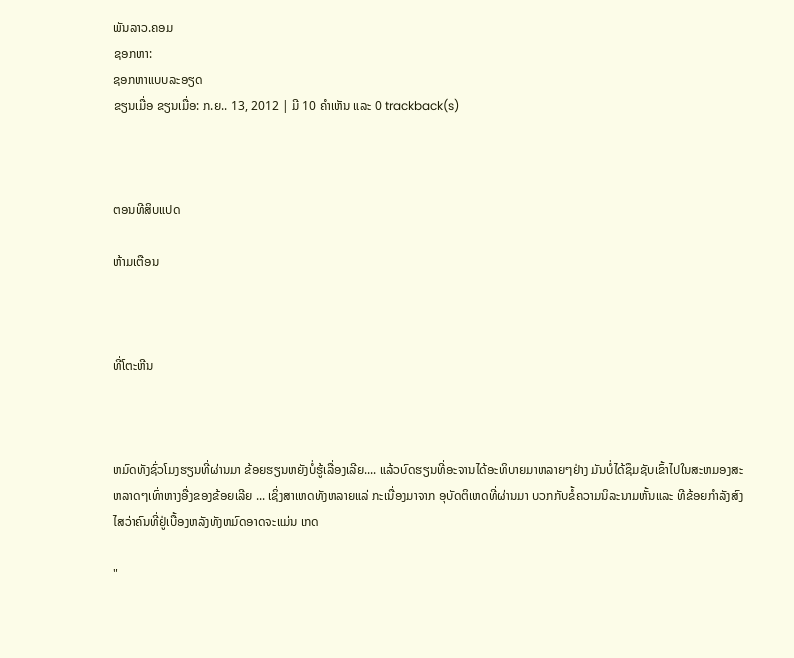ພັນລາວ.ຄອມ
ຊອກຫາ:
ຊອກຫາແບບລະອຽດ
ຂຽນເມື່ອ ຂຽນເມື່ອ: ກ.ຍ.. 13, 2012 | ມີ 10 ຄຳເຫັນ ແລະ 0 trackback(s)



ຕອນທີສິບແປດ

ຫ້າມເຕືອນ



ທີ່ໂຕະຫີນ



ຫມົດທັງຊົ່ວໂມງຮຽນທີ່ຜ່ານມາ ຂ້ອຍຮຽນຫຍັງບໍ່ຮູ້ເລື່ອງເລີຍ.... ແລ້ວບົດຮຽນທີ່ອະຈານໄດ້ອະທິບາຍມາຫລາຍໆຢ່າງ ມັນບໍ່ໄດ້ຊຶມຊັບເຂົ້າໄປໃນສະຫມອງສະຫລາດໆເທົ່າຫາງອື່ງຂອງຂ້ອຍເລີຍ ... ເຊິ່ງສາເຫດທັງຫລາຍແລ່ ກະເນື່ອງມາຈາກ ອຸບັດຕິເຫດທີ່ຜ່ານມາ ບວກກັບຂໍ້ຄວາມນິລະນາມຫັ້ນແລະ ທີຂ້ອຍກຳລັງສົງໄສວ່າຄົນທີ່ຢູ່ເບື້ອງຫລັງທັງຫມົດອາດຈະແມ່ນ ເກດ

"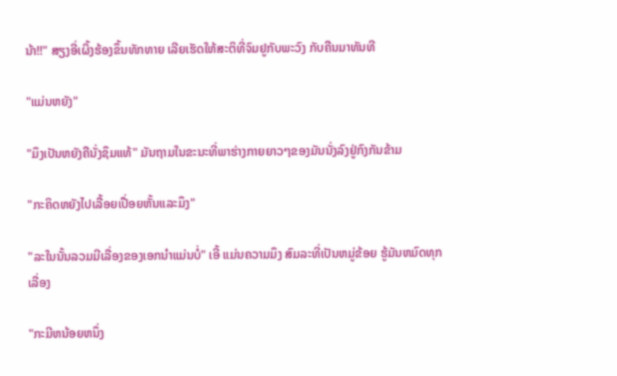ນ້າ!!" ສຽງອີ່ເຜິ້ງຮ້ອງຂຶ້ນທັກທາຍ ເລີຍເຮັດໃຫ້ສະຕິທີ່ຈົມຢູກັບພະວົງ ກັບຄືນມາທັນທີ

"ແມ່ນຫຍັງ"

"ມຶງເປັນຫຍັງຄືນັ່ງຊຶມແທ້" ມັນຖາມໃນຂະນະທີ່ພາຮ່າງກາຍຍາວໆຂອງມັນນັ່ງລົງຢູ່ກົງກັນຂ້າມ

"ກະຄິດຫຍັງໄປເລື້ອຍເປື່ອຍຫັ້ນແລະມຶງ"

"ລະໃນນັ້ນລວມມີເລື່ອງຂອງເອກນຳແມ່ນບໍ່" ເອີ້ ແມ່ນຄວາມມຶງ ສົມລະທີ່ເປັນຫມູ່ຂ້ອຍ ຮູ້ມັນຫມົດທຸກເລື່ອງ

"ກະມີຫນ້ອຍຫນຶ່ງ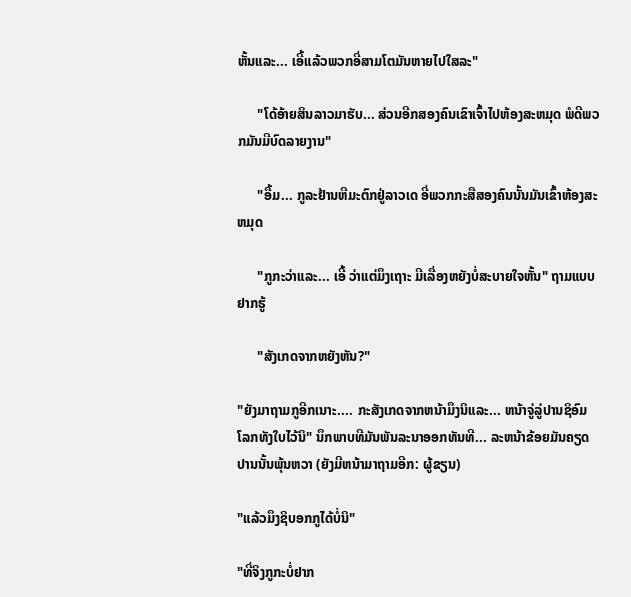ຫັ້ນແລະ... ເອີ້ແລ້ວພວກອີ່ສາມໂຕມັນຫາຍໄປໃສລະ"

      "ໂດ້ອ້າຍສິນລາວມາຮັບ... ສ່ວນອີກສອງຄົນເຂົາເຈົ້າໄປຫ້ອງສະຫມຸດ ພໍດີພວກມັນມີບົດລາຍງານ"

      "ອື້ມ... ກູລະຢ້ານຫີມະຕົກຢູ່ລາວເດ ອີ່ພວກກະສືສອງຄົນນັ້ນມັນເຂົ້າຫ້ອງສະຫມຸດ

      "ກູກະວ່າແລະ... ເອີ້ ວ່າແຕ່ມຶງເຖາະ ມີເລື່ອງຫຍັງບໍ່ສະບາຍໃຈຫັ້ນ" ຖາມແບບຢາກຮູ້

      "ສັງເກດຈາກຫຍັງຫັນ?"

"ຍັງມາຖາມກູອີກເນາະ.... ກະສັງເກດຈາກຫນ້າມຶງນິແລະ... ຫນ້າຈູ່ລູ່ປານຊິອົມໂລກທັງໃບໄວ້ນິ" ນຶກພາບທີມັນພັນລະນາອອກທັນທີ... ລະຫນ້າຂ້ອຍມັນຄຽດປານນັ້ນພຸ້ນຫວາ (ຍັງມີຫນ້າມາຖາມອີກ: ຜູ້ຂຽນ)

"ແລ້ວມຶງຊິບອກກູໄດ້ບໍ່ນິ"

"ທີ່ຈິງກູກະບໍ່ຢາກ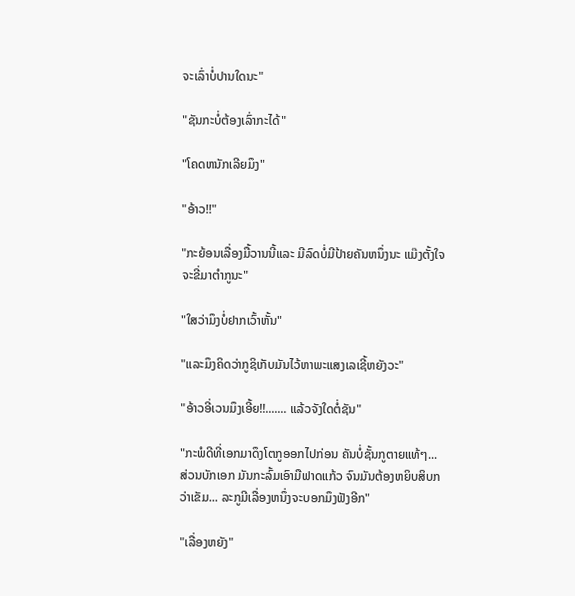ຈະເລົ່າບໍ່ປານໃດນະ"

"ຊັນກະບໍ່ຕ້ອງເລົ່າກະໄດ້"

"ໂຄດຫນັກເລີຍມຶງ"

"ອ້າວ!!"

"ກະຍ້ອນເລື່ອງມື້ວານນີ້ແລະ ມີລົດບໍ່ມີປ້າຍຄັນຫນຶ່ງນະ ແມ໊ງຕັ້ງໃຈຈະຂີ່ມາຕຳກູນະ"

"ໃສວ່າມຶງບໍ່ຢາກເວົ້າຫັ້ນ"

"ແລະມຶງຄິດວ່າກູຊິເກັບມັນໄວ້ຫາພະແສງເລເຊີ້ຫຍັງວະ"

"ອ້າວອີ່ເວນມຶງເອີ້ຍ!!....... ແລ້ວຈັງໃດຕໍ່ຊັນ"

"ກະພໍດີທີ່ເອກມາດຶງໂຕກູອອກໄປກ່ອນ ຄັນບໍ່ຊັ້ນກູຕາຍແທ້ໆ... ສ່ວນບັກເອກ ມັນກະລົ້ມເອົາມືຟາດແກ້ວ ຈົນມັນຕ້ອງຫຍິບສິບກວ່າເຂັມ... ລະກູມີເລື່ອງຫນຶ່ງຈະບອກມຶງຟັງອີກ"

"ເລື່ອງຫຍັງ"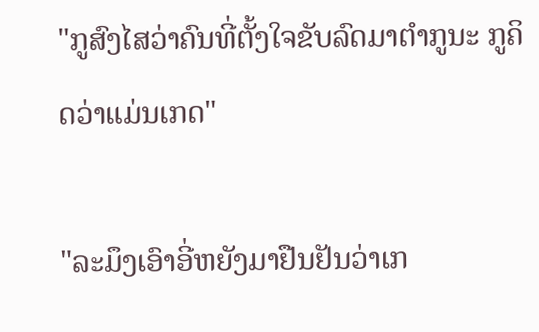"ກູສົງໄສວ່າຄົນທີ່ຕັ້ງໃຈຂັບລົດມາຕຳກູນະ ກູຄິດວ່າແມ່ນເກດ"

"ລະມຶງເອົາອີ່ຫຍັງມາຢືນຢັນວ່າເກ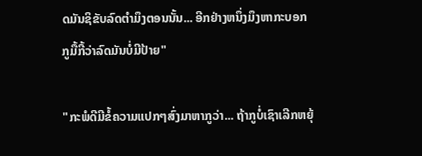ດມັນຊິຂັບລົດຕຳມຶງຕອນນັ້ນ... ອີກຢ່າງຫນຶ່ງມຶງຫາກະບອກກູມື້ກີ້ວ່າລົດມັນບໍ່ມີປ້າຍ"

"ກະພໍດີມີຂໍ້ຄວາມແປກໆສົ່ງມາຫາກູວ່າ... ຖ້າກູບໍ່ເຊົາເລີກຫຍຸ້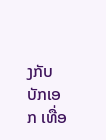ງກັບບັກເອກ ເທື່ອ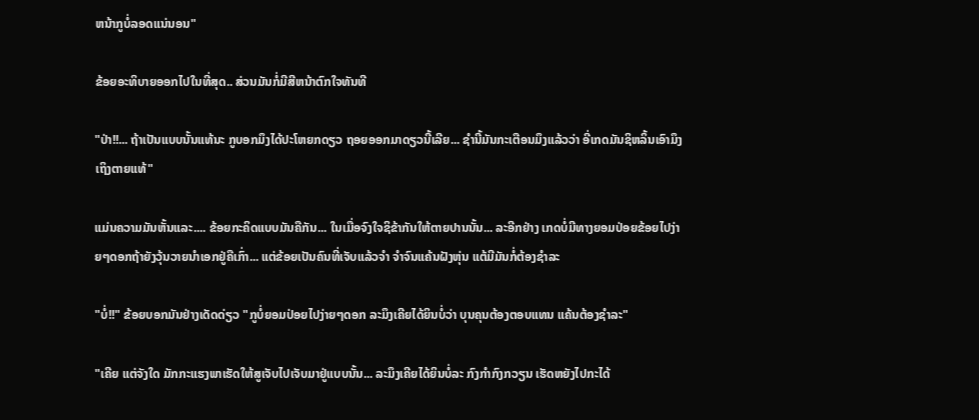ຫນ້າກູບໍ່ລອດແນ່ນອນ"

ຂ້ອຍອະທິບາຍອອກໄປໃນທີ່ສຸດ.. ສ່ວນມັນກໍ່ມີສີຫນ້າຕົກໃຈທັນທີ

"ປ່າ!!... ຖ້າເປັນແບບນັ້ນແທ້ນະ ກູບອກມຶງໄດ້ປະໂຫຍກດຽວ ຖອຍອອກມາດຽວນີ້ເລີຍ... ຊຳນີ້ມັນກະເຕືອນມຶງແລ້ວວ່າ ອີ່ເກດມັນຊິຫລິ້ນເອົາມຶງເຖິງຕາຍແທ້"

ແມ່ນຄວາມມັນຫັ້ນແລະ.... ຂ້ອຍກະຄິດແບບມັນຄືກັນ... ໃນເມື່ອຈົງໃຈຊິຂ້າກັນໃຫ້ຕາຍປານນັ້ນ... ລະອີກຢ່າງ ເກດບໍ່ມີທາງຍອມປ່ອຍຂ້ອຍໄປງ່າຍໆດອກຖ້າຍັງວຸ້ນວາຍນຳເອກຢູ່ຄືເກົ່າ... ແຕ່ຂ້ອຍເປັນຄົນທີ່ເຈັບແລ້ວຈຳ ຈຳຈົນແຄ້ນຝັງຫຸ່ນ ແຕ້ມີມັນກໍ່ຕ້ອງຊຳລະ

"ບໍ່!!" ຂ້ອຍບອກມັນຢ່າງເດັດດ່ຽວ "ກູບໍ່ຍອມປ່ອຍໄປງ່າຍໆດອກ ລະມຶງເຄີຍໄດ້ຍິນບໍ່ວ່າ ບຸນຄຸນຕ້ອງຕອບແທນ ແຄ້ນຕ້ອງຊຳລະ"

"ເຄີຍ ແຕ່ຈັງໃດ ມັກກະແຮງພາເຮັດໃຫ້ສູເຈັບໄປເຈັບມາຢູ່ແບບນັ້ນ... ລະມຶງເຄີຍໄດ້ຍິນບໍ່ລະ ກົງກຳກົງກວຽນ ເຮັດຫຍັງໄປກະໄດ້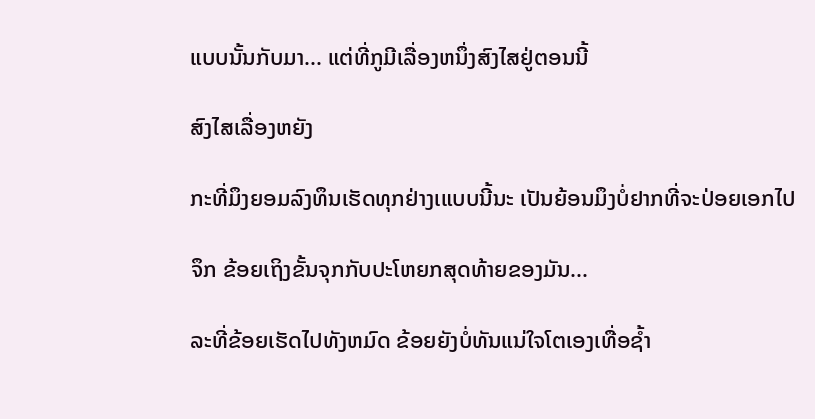ແບບນັ້ນກັບມາ... ແຕ່ທີ່ກູມີເລື່ອງຫນຶ່ງສົງໄສຢູ່ຕອນນີ້

ສົງໄສເລື່ອງຫຍັງ

ກະທີ່ມຶງຍອມລົງທຶນເຮັດທຸກຢ່າງເແບບນີ້ນະ ເປັນຍ້ອນມຶງບໍ່ຢາກທີ່ຈະປ່ອຍເອກໄປ

ຈຶກ ຂ້ອຍເຖິງຂັ້ນຈຸກກັບປະໂຫຍກສຸດທ້າຍຂອງມັນ...

ລະທີ່ຂ້ອຍເຮັດໄປທັງຫມົດ ຂ້ອຍຍັງບໍ່ທັນແນ່ໃຈໂຕເອງເທື່ອຊ້ຳ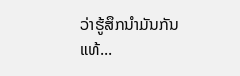ວ່າຮູ້ສຶກນຳມັນກັນແທ້...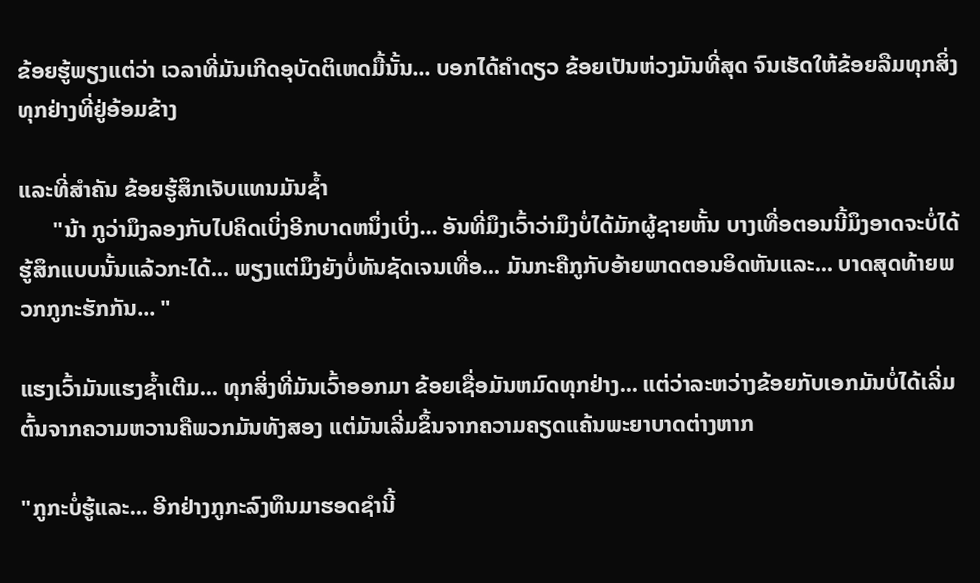ຂ້ອຍຮູ້ພຽງແຕ່ວ່າ ເວລາທີ່ມັນເກີດອຸບັດຕິເຫດມື້ນັ້ນ... ບອກໄດ້ຄຳດຽວ ຂ້ອຍເປັນຫ່ວງມັນທີ່ສຸດ ຈົນເຮັດໃຫ້ຂ້ອຍລືມທຸກສິ່ງທຸກຢ່າງທີ່ຢູ່ອ້ອມຂ້າງ

ແລະທີ່ສຳຄັນ ຂ້ອຍຮູ້ສຶກເຈັບແທນມັນຊ້ຳ
      "ນ້າ ກູວ່າມຶງລອງກັບໄປຄິດເບິ່ງອີກບາດຫນຶ່ງເບິ່ງ... ອັນທີ່ມຶງເວົ້າວ່າມຶງບໍ່ໄດ້ມັກຜູ້ຊາຍຫັ້ນ ບາງເທື່ອຕອນນີ້ມຶງອາດຈະບໍ່ໄດ້ຮູ້ສຶກແບບນັ້ນແລ້ວກະໄດ້... ພຽງແຕ່ມຶງຍັງບໍ່ທັນຊັດເຈນເທື່ອ... ມັນກະຄືກູກັບອ້າຍພາດຕອນອິດຫັນແລະ... ບາດສຸດທ້າຍພວກກູກະຮັກກັນ... "

ແຮງເວົ້າມັນແຮງຊ້ຳເຕີມ... ທຸກສິ່ງທີ່ມັນເວົ້າອອກມາ ຂ້ອຍເຊື່ອມັນຫມົດທຸກຢ່າງ... ແຕ່ວ່າລະຫວ່າງຂ້ອຍກັບເອກມັນບໍ່ໄດ້ເລີ່ມຕົ້ນຈາກຄວາມຫວານຄືພວກມັນທັງສອງ ແຕ່ມັນເລີ່ມຂຶ້ນຈາກຄວາມຄຽດແຄ້ນພະຍາບາດຕ່າງຫາກ

"ກູກະບໍ່ຮູ້ແລະ... ອີກຢ່າງກູກະລົງທຶນມາຮອດຊຳນີ້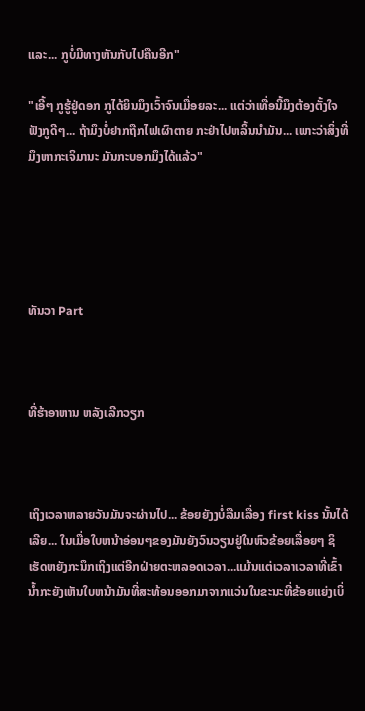ແລະ... ກູບໍ່ມີທາງຫັນກັບໄປຄືນອີກ"

"ເອີ້ໆ ກູຮູ້ຢູ່ດອກ ກູໄດ້ຍິນມຶງເວົ້າຈົນເມື່ອຍລະ... ແຕ່ວ່າເທື່ອນີ້ມຶງຕ້ອງຕັ້ງໃຈຟັງກູດີໆ... ຖ້າມຶງບໍ່ຢາກຖືກໄຟເຜົາຕາຍ ກະຢ່າໄປຫລິ້ນນຳມັນ... ເພາະວ່າສິ່ງທີ່ມຶງຫາກະເຈິມານະ ມັນກະບອກມຶງໄດ້ແລ້ວ"





ທັນວາ Part



ທີ່ຮ້າອາຫານ ຫລັງເລີກວຽກ



ເຖິງເວລາຫລາຍວັນມັນຈະຜ່ານໄປ... ຂ້ອຍຍັງງບໍ່ລືມເລື່ອງ first kiss ນັ້ນໄດ້ເລີຍ... ໃນເມື່ອໃບຫນ້າອ່ອນໆຂອງມັນຍັງວົນວຽນຢູ່ໃນຫົວຂ້ອຍເລື່ອຍໆ ຊິເຮັດຫຍັງກະນຶກເຖິງແຕ່ອີກຝ່າຍຕະຫລອດເວລາ...ແມ້ນແຕ່ເວລາເວລາທີ່ເຂົ້ານ້ຳກະຍັງເຫັນໃບຫນ້າມັນທີ່ສະທ້ອນອອກມາຈາກແວ່ນໃນຂະນະທີ່ຂ້ອຍແຍ່ງເບິ່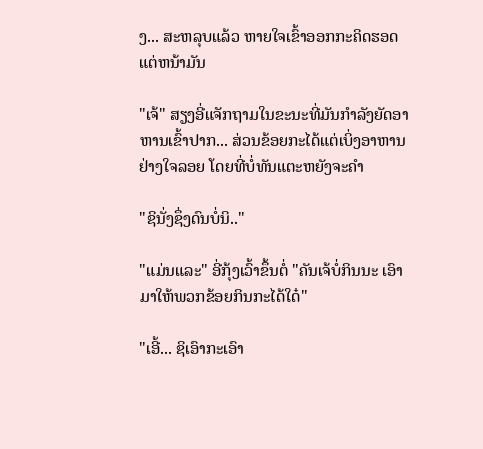ງ... ສະຫລຸບແລ້ວ ຫາຍໃຈເຂົ້າອອກກະຄິດຮອດແຕ່ຫນ້າມັນ

"ເຈ້" ສຽງອີ່ແຈັກຖາມໃນຂະນະທີ່ມັນກຳລັງຍັດອາຫານເຂົ້າປາກ... ສ່ວນຂ້ອຍກະໄດ້ແຕ່ເບິ່ງອາຫານຢ່າງໃຈລອຍ ໂດຍທີ່ບໍ່ທັນແຕະຫຍັງຈະຄຳ

"ຊິນັ່ງຊຶ່ງດົນບໍ່ນິ.."

"ແມ່ນແລະ" ອີ່ກຸ້ງເວົ້າຂຶ້ນຕໍ່ "ຄັນເຈ້ບໍ່ກິນນະ ເອົາມາໃຫ້ພວກຂ້ອຍກິນກະໄດ້ໃດ໋"

"ເອີ້... ຊິເອົາກະເອົາ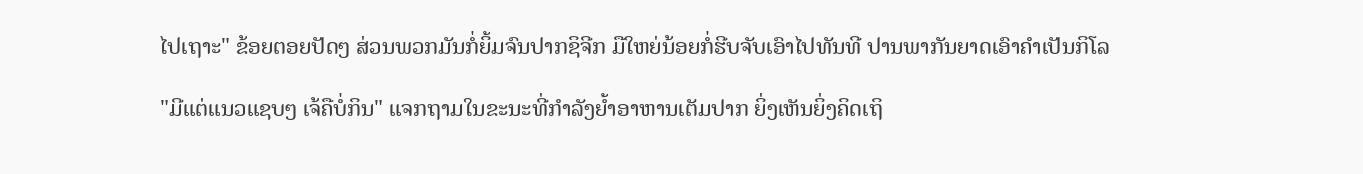ໄປເຖາະ" ຂ້ອຍຕອຍປັດໆ ສ່ວນພວກມັນກໍ່ຍິ້ມຈົນປາກຊິຈີກ ມືໃຫຍ່ນ້ອຍກໍ່ຮີບຈັບເອົາໄປທັນທີ ປານພາກັນຍາດເອົາຄຳເປັນກິໂລ

"ມີແຕ່ແນວແຊບໆ ເຈ້ຄືບໍ່ກິນ" ແຈກຖາມໃນຂະນະທີ່ກຳລັງຍ້ຳອາຫານເຕັມປາກ ຍິ່ງເຫັນຍິ່ງຄິດເຖິ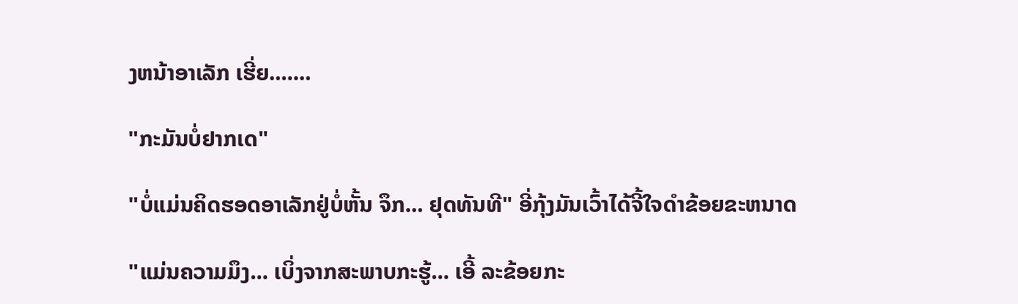ງຫນ້າອາເລັກ ເຮີ່ຍ.......

"ກະມັນບໍ່ຢາກເດ"

"ບໍ່ແມ່ນຄິດຮອດອາເລັກຢູ່ບໍ່ຫັ້ນ ຈຶກ... ຢຸດທັນທີ" ອີ່ກຸ້ງມັນເວົ້າໄດ້ຈີ້ໃຈດຳຂ້ອຍຂະຫນາດ

"ແມ່ນຄວາມມຶງ... ເບິ່ງຈາກສະພາບກະຮູ້... ເອີ້ ລະຂ້ອຍກະ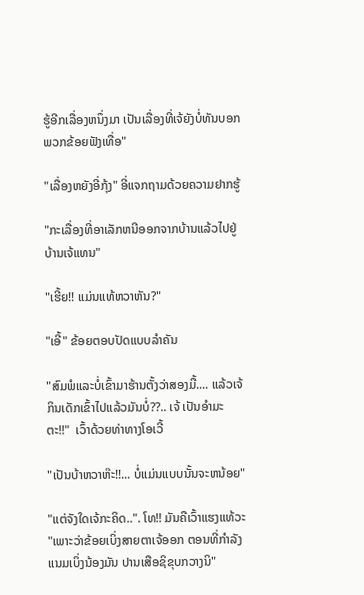ຮູ້ອີກເລື່ອງຫນຶ່ງມາ ເປັນເລື່ອງທີ່ເຈ້ຍັງບໍ່ທັນບອກພວກຂ້ອຍຟັງເທື່ອ"

"ເລື່ອງຫຍັງອີ່ກຸ້ງ" ອີ່ແຈກຖາມດ້ວຍຄວາມຢາກຮູ້

"ກະເລື່ອງທີ່ອາເລັກຫນີອອກຈາກບ້ານແລ້ວໄປຢູ່ບ້ານເຈ້ແທນ"

"ເຮີ້ຍ!! ແມ່ນແທ້ຫວາຫັນ?"

"ເອີ້" ຂ້ອຍຕອບປັດແບບລຳຄັນ

"ສົມພໍແລະບໍ່ເຂົ້າມາຮ້ານຕັ້ງວ່າສອງມື້.... ແລ້ວເຈ້ກິນເດັກເຂົ້າໄປແລ້ວມັນບໍ່??.. ເຈ້ ເປັນອຳມະຕະ!!"  ເວົ້າດ້ວຍທ່າທາງໂອເວີ້

"ເປັນບ້າຫວາຫ໊ະ!!... ບໍ່ແມ່ນແບບນັ້ນຈະຫນ້ອຍ"

"ແຕ່ຈັງໃດເຈ້ກະຄິດ..". ໂທ!! ມັນຄືເວົ້າແຮງແທ້ວະ "ເພາະວ່າຂ້ອຍເບິ່ງສາຍຕາເຈ້ອອກ ຕອນທີ່ກຳລັງແນມເບິ່ງນ້ອງມັນ ປານເສືອຊິຂຸບກວາງນິ"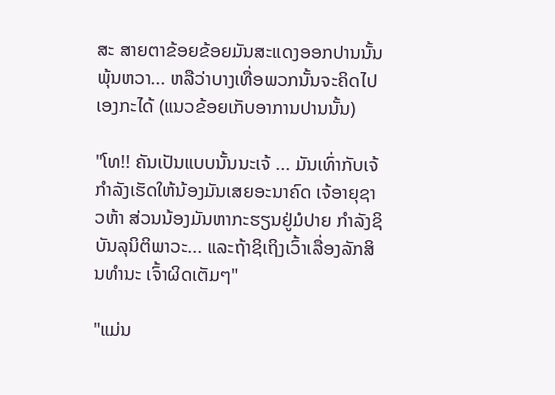ສະ ສາຍຕາຂ້ອຍຂ້ອຍມັນສະແດງອອກປານນັ້ນພຸ້ນຫວາ... ຫລືວ່າບາງເທື່ອພວກນັ້ນຈະຄິດໄປເອງກະໄດ້ (ແນວຂ້ອຍເກັບອາການປານນັ້ນ)

"ໂທ!! ຄັນເປັນແບບນັ້ນນະເຈ້ ... ມັນເທົ່າກັບເຈ້ກຳລັງເຮັດໃຫ້ນ້ອງມັນເສຍອະນາຄົດ ເຈ້ອາຍຸຊາວຫ້າ ສ່ວນນ້ອງມັນຫາກະຮຽນຢູ່ມໍປາຍ ກຳລັງຊິບັນລຸນິຕິພາວະ... ແລະຖ້າຊິເຖິງເວົ້າເລື່ອງລັກສິນທຳນະ ເຈົ້າຜິດເຕັມໆ"

"ແມ່ນ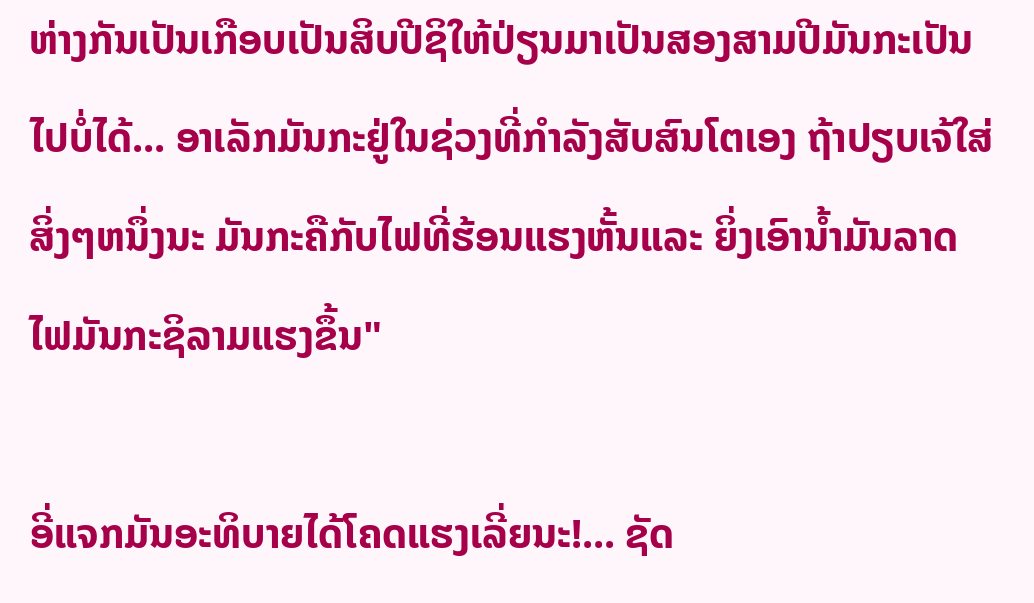ຫ່າງກັນເປັນເກືອບເປັນສິບປີຊິໃຫ້ປ່ຽນມາເປັນສອງສາມປີມັນກະເປັນໄປບໍ່ໄດ້... ອາເລັກມັນກະຢູ່ໃນຊ່ວງທີ່ກຳລັງສັບສົນໂຕເອງ ຖ້າປຽບເຈ້ໃສ່ສິ່ງໆຫນຶ່ງນະ ມັນກະຄືກັບໄຟທີ່ຮ້ອນແຮງຫັ້ນແລະ ຍິ່ງເອົານ້ຳມັນລາດໄຟມັນກະຊິລາມແຮງຂຶ້ນ"

ອີ່ແຈກມັນອະທິບາຍໄດ້ໂຄດແຮງເລີ່ຍນະ!... ຊັດ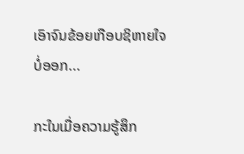ເອົາຈົນຂ້ອຍເກືອບຊິຫາຍໃຈບໍ່ອອກ...

ກະໃນເມື່ອຄວາມຮູ້ສຶກ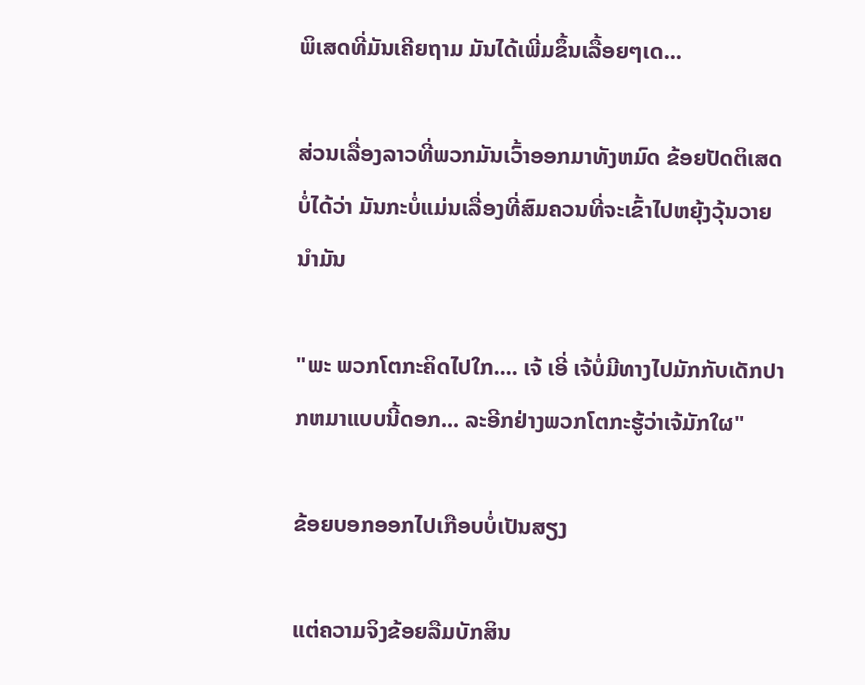ພິເສດທີ່ມັນເຄີຍຖາມ ມັນໄດ້ເພີ່ມຂຶ້ນເລື້ອຍໆເດ...

ສ່ວນເລື່ອງລາວທີ່ພວກມັນເວົ້າອອກມາທັງຫມົດ ຂ້ອຍປັດຕິເສດບໍ່ໄດ້ວ່າ ມັນກະບໍ່ແມ່ນເລື່ອງທີ່ສົມຄວນທີ່ຈະເຂົ້າໄປຫຍຸ້ງວຸ້ນວາຍນຳມັນ

"ພະ ພວກໂຕກະຄິດໄປໃກ.... ເຈ້ ເອີ່ ເຈ້ບໍ່ມີທາງໄປມັກກັບເດັກປາກຫມາແບບນີ້ດອກ... ລະອີກຢ່າງພວກໂຕກະຮູ້ວ່າເຈ້ມັກໃຜ"

ຂ້ອຍບອກອອກໄປເກືອບບໍ່ເປັນສຽງ

ແຕ່ຄວາມຈິງຂ້ອຍລືມບັກສິນ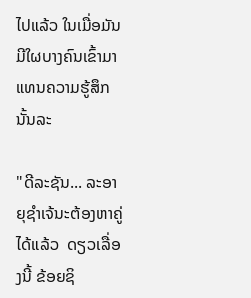ໄປແລ້ວ ໃນເມື່ອມັນມີໃຜບາງຄົນເຂົ້າມາແທນຄວາມຮູ້ສຶກນັ້ນລະ

"ດີລະຊັນ... ລະອາຍຸຊຳເຈ້ນະຕ້ອງຫາຄູ່ໄດ້ແລ້ວ  ດຽວເລື່ອງນີ້ ຂ້ອຍຊິ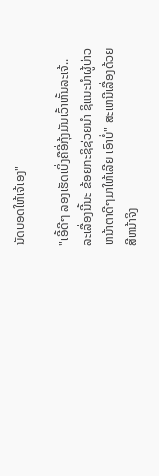ນັດບອດໃຫ້ເຈ້ເອງ"

"ເອີ້ດີໆ ລອງເຮັດເບິ່ງຄືອີ່ກຸ້ງມັນເວົ້າຫັ້ນລະເຈ້.. ລະເລື່ອງນີ້ນະ ຂ້ອຍກະຊິຊ່ວຍນຳ ຊິແນະນຳຜູ້ບ່າວຫນ້າຕາດີໆມາໃຫ້ເລີຍ ເອົາບໍ່" ສະເຫນີເລື່ອງດ້ວຍສີຫນ້າຈິງ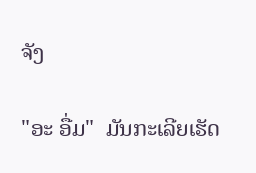ຈັງ

"ອະ ອື່ມ"  ມັນກະເລີຍເຮັດ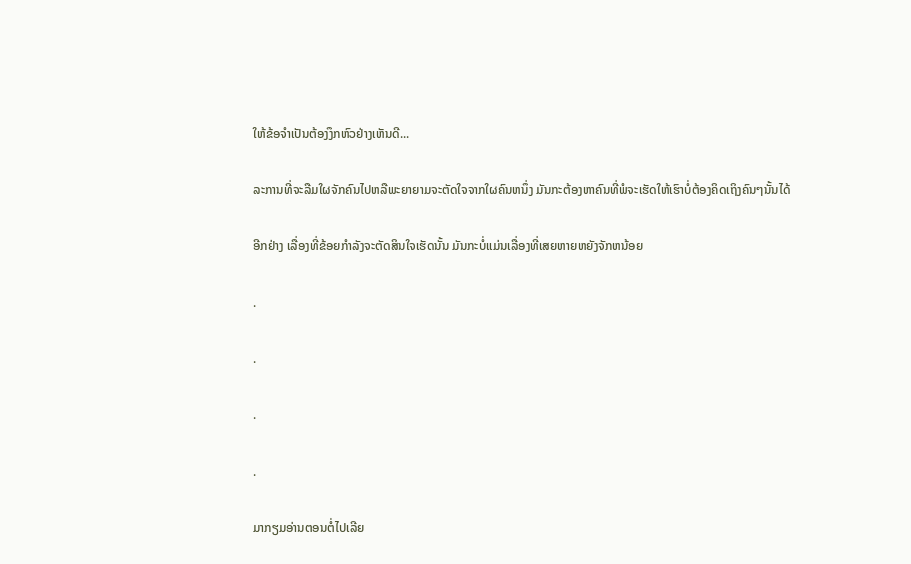ໃຫ້ຂ້ອຈຳເປັນຕ້ອງງຶກຫົວຢ່າງເຫັນດີ...

ລະການທີ່ຈະລືມໃຜຈັກຄົນໄປຫລືພະຍາຍາມຈະຕັດໃຈຈາກໃຜຄົນຫນຶ່ງ ມັນກະຕ້ອງຫາຄົນທີ່ພໍຈະເຮັດໃຫ້ເຮົາບໍ່ຕ້ອງຄິດເຖິງຄົນໆນັ້ນໄດ້

ອີກຢ່າງ ເລື່ອງທີ່ຂ້ອຍກຳລັງຈະຕັດສິນໃຈເຮັດນັ້ນ ມັນກະບໍ່ແມ່ນເລື່ອງທີ່ເສຍຫາຍຫຍັງຈັກຫນ້ອຍ

.

.

.

.

ມາກຽມອ່ານຕອນຕໍ່ໄປເລີຍ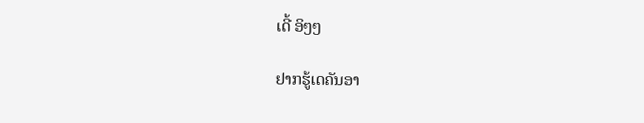ເດີ້ ອິໆໆ

ຢາກຮູ້ເດຄັນອາ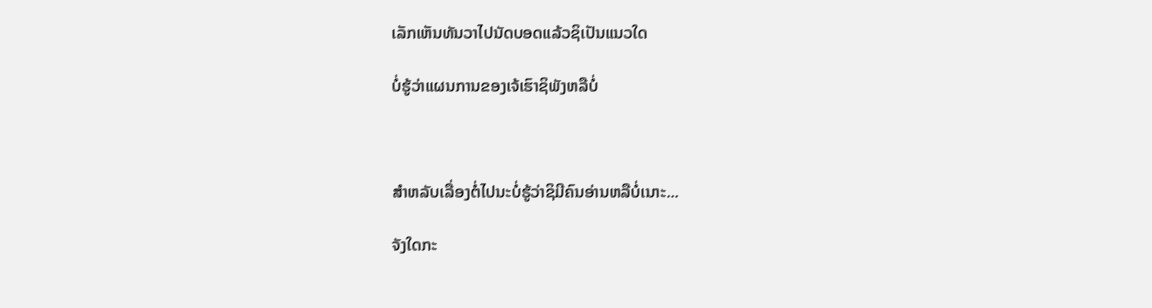ເລັກເຫັນທັນວາໄປນັດບອດແລ້ວຊິເປັນແນວໃດ

ບໍ່ຮູ້ວ່າແຜນການຂອງເຈ້ເຮົາຊິພັງຫລືບໍ່



ສຳຫລັບເລື່ອງຕໍ່ໄປນະບໍ່ຮູ້ວ່າຊິມີຄົນອ່ານຫລືບໍ່ເນາະ...

ຈັງໃດກະ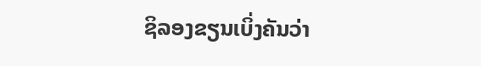ຊິລອງຂຽນເບິ່ງຄັນວ່າ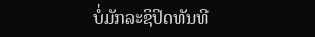ບໍ່ມັກລະຊິປິດທັນທີ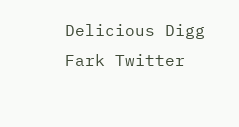Delicious Digg Fark Twitter